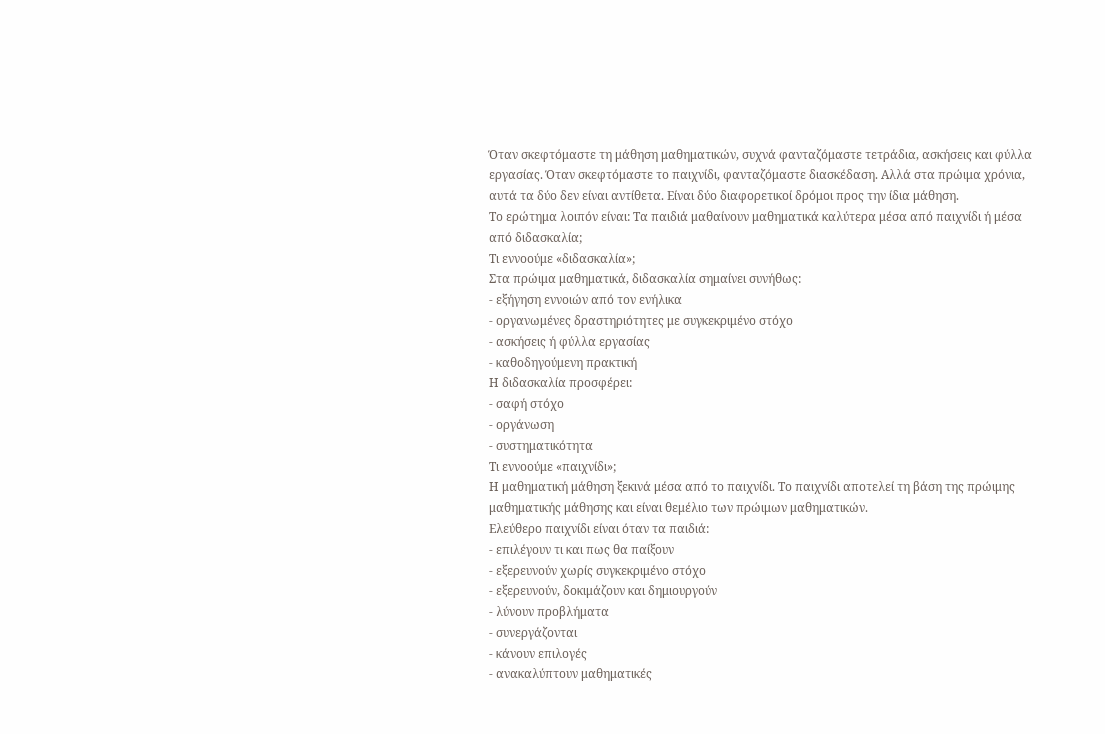Όταν σκεφτόμαστε τη μάθηση μαθηματικών, συχνά φανταζόμαστε τετράδια, ασκήσεις και φύλλα εργασίας. Όταν σκεφτόμαστε το παιχνίδι, φανταζόμαστε διασκέδαση. Αλλά στα πρώιμα χρόνια, αυτά τα δύο δεν είναι αντίθετα. Είναι δύο διαφορετικοί δρόμοι προς την ίδια μάθηση.
Το ερώτημα λοιπόν είναι: Τα παιδιά μαθαίνουν μαθηματικά καλύτερα μέσα από παιχνίδι ή μέσα από διδασκαλία;
Τι εννοούμε «διδασκαλία»;
Στα πρώιμα μαθηματικά, διδασκαλία σημαίνει συνήθως:
- εξήγηση εννοιών από τον ενήλικα
- οργανωμένες δραστηριότητες με συγκεκριμένο στόχο
- ασκήσεις ή φύλλα εργασίας
- καθοδηγούμενη πρακτική
Η διδασκαλία προσφέρει:
- σαφή στόχο
- οργάνωση
- συστηματικότητα
Τι εννοούμε «παιχνίδι»;
Η μαθηματική μάθηση ξεκινά μέσα από το παιχνίδι. Το παιχνίδι αποτελεί τη βάση της πρώιμης μαθηματικής μάθησης και είναι θεμέλιο των πρώιμων μαθηματικών.
Ελεύθερο παιχνίδι είναι όταν τα παιδιά:
- επιλέγουν τι και πως θα παίξουν
- εξερευνούν χωρίς συγκεκριμένο στόχο
- εξερευνούν, δοκιμάζουν και δημιουργούν
- λύνουν προβλήματα
- συνεργάζονται
- κάνουν επιλογές
- ανακαλύπτουν μαθηματικές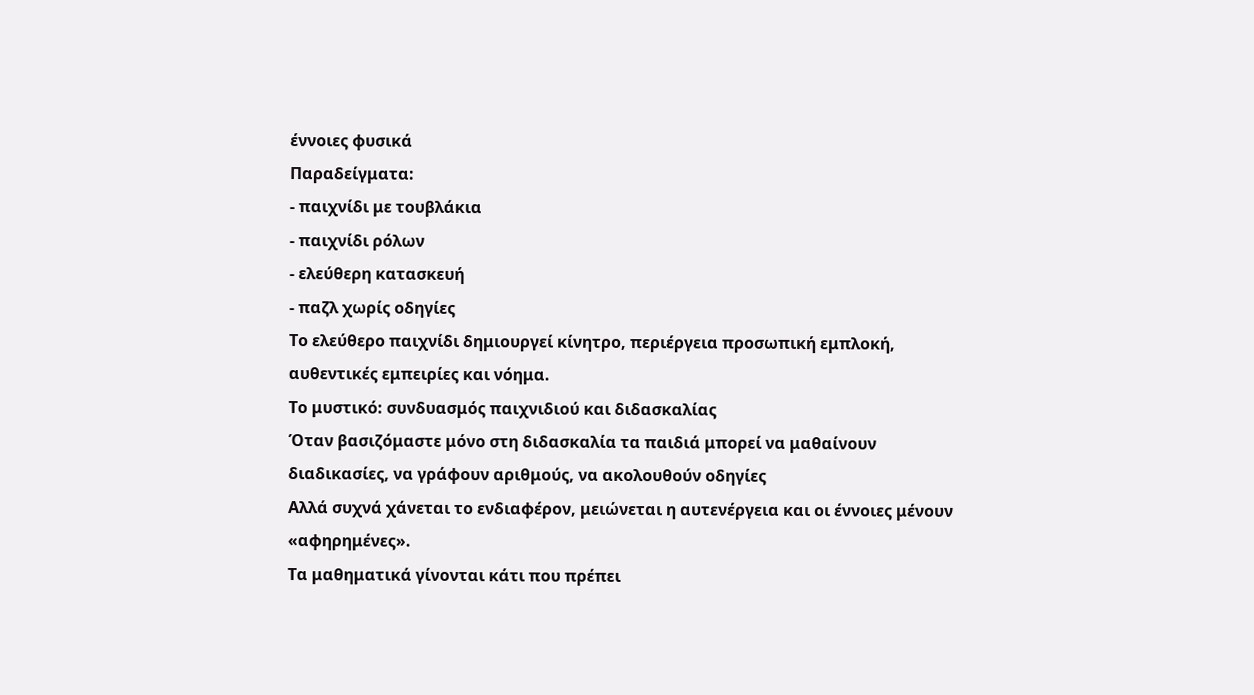έννοιες φυσικά
Παραδείγματα:
- παιχνίδι με τουβλάκια
- παιχνίδι ρόλων
- ελεύθερη κατασκευή
- παζλ χωρίς οδηγίες
Το ελεύθερο παιχνίδι δημιουργεί κίνητρο, περιέργεια προσωπική εμπλοκή, αυθεντικές εμπειρίες και νόημα.
Το μυστικό: συνδυασμός παιχνιδιού και διδασκαλίας
Όταν βασιζόμαστε μόνο στη διδασκαλία τα παιδιά μπορεί να μαθαίνουν διαδικασίες, να γράφουν αριθμούς, να ακολουθούν οδηγίες
Αλλά συχνά χάνεται το ενδιαφέρον, μειώνεται η αυτενέργεια και οι έννοιες μένουν «αφηρημένες».
Τα μαθηματικά γίνονται κάτι που πρέπει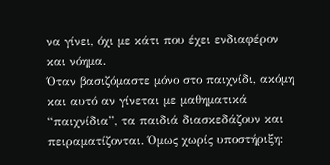να γίνει, όχι με κάτι που έχει ενδιαφέρον και νόημα.
Όταν βασιζόμαστε μόνο στο παιχνίδι, ακόμη και αυτό αν γίνεται με μαθηματικά “παιχνίδια”, τα παιδιά διασκεδάζουν και πειραματίζονται. Όμως χωρίς υποστήριξη: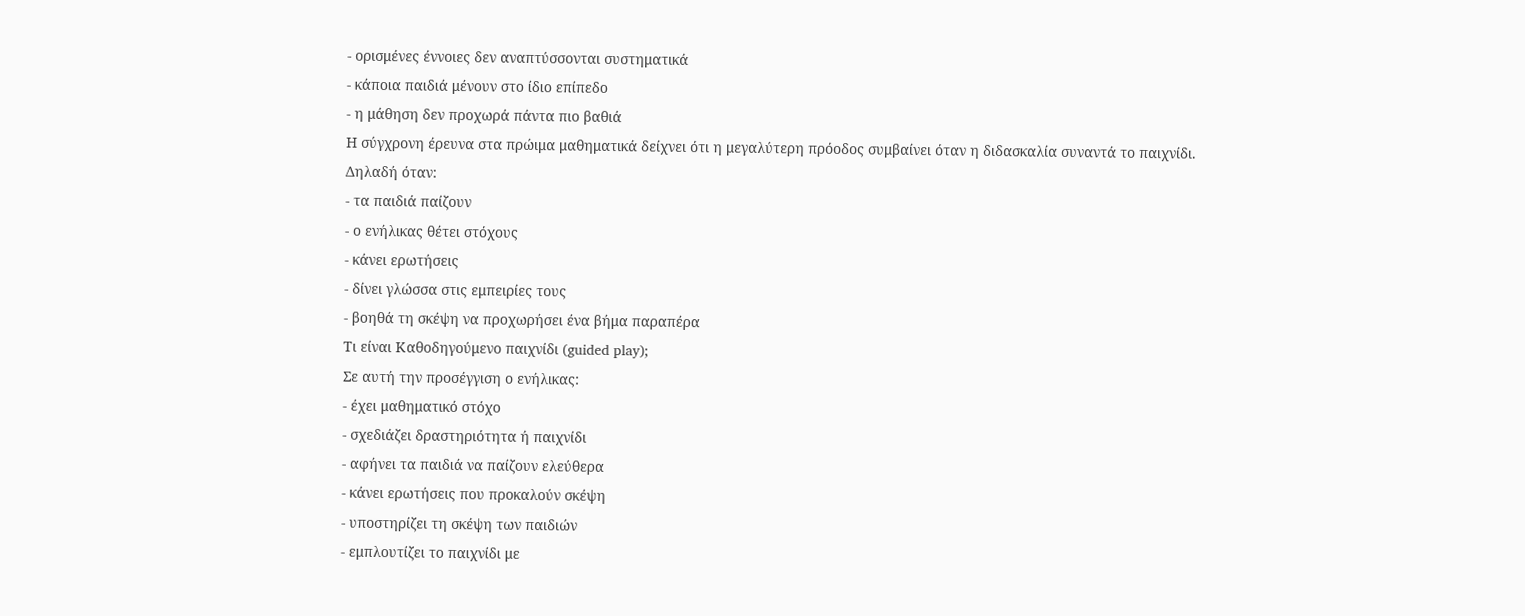- ορισμένες έννοιες δεν αναπτύσσονται συστηματικά
- κάποια παιδιά μένουν στο ίδιο επίπεδο
- η μάθηση δεν προχωρά πάντα πιο βαθιά
Η σύγχρονη έρευνα στα πρώιμα μαθηματικά δείχνει ότι η μεγαλύτερη πρόοδος συμβαίνει όταν η διδασκαλία συναντά το παιχνίδι.
Δηλαδή όταν:
- τα παιδιά παίζουν
- ο ενήλικας θέτει στόχους
- κάνει ερωτήσεις
- δίνει γλώσσα στις εμπειρίες τους
- βοηθά τη σκέψη να προχωρήσει ένα βήμα παραπέρα
Τι είναι Καθοδηγούμενο παιχνίδι (guided play);
Σε αυτή την προσέγγιση ο ενήλικας:
- έχει μαθηματικό στόχο
- σχεδιάζει δραστηριότητα ή παιχνίδι
- αφήνει τα παιδιά να παίζουν ελεύθερα
- κάνει ερωτήσεις που προκαλούν σκέψη
- υποστηρίζει τη σκέψη των παιδιών
- εμπλουτίζει το παιχνίδι με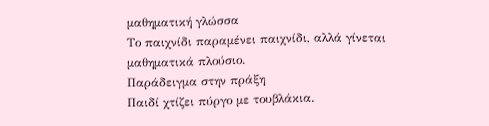μαθηματική γλώσσα
Το παιχνίδι παραμένει παιχνίδι, αλλά γίνεται μαθηματικά πλούσιο.
Παράδειγμα στην πράξη
Παιδί χτίζει πύργο με τουβλάκια.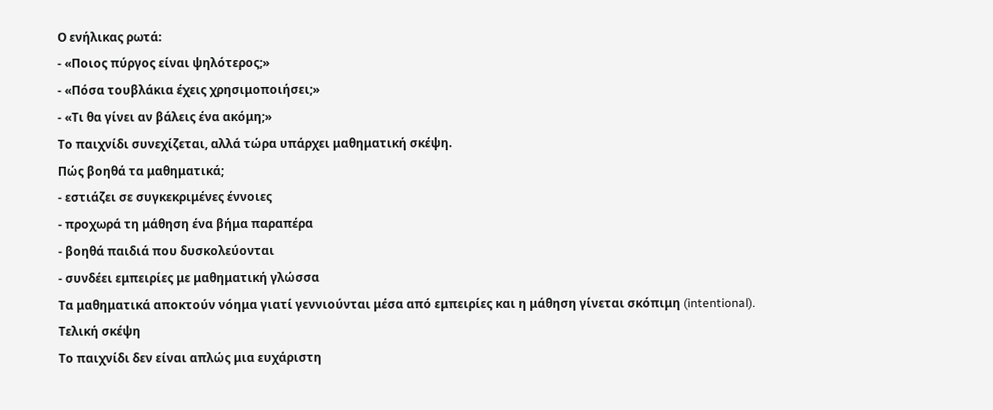Ο ενήλικας ρωτά:
- «Ποιος πύργος είναι ψηλότερος;»
- «Πόσα τουβλάκια έχεις χρησιμοποιήσει;»
- «Τι θα γίνει αν βάλεις ένα ακόμη;»
Το παιχνίδι συνεχίζεται, αλλά τώρα υπάρχει μαθηματική σκέψη.
Πώς βοηθά τα μαθηματικά;
- εστιάζει σε συγκεκριμένες έννοιες
- προχωρά τη μάθηση ένα βήμα παραπέρα
- βοηθά παιδιά που δυσκολεύονται
- συνδέει εμπειρίες με μαθηματική γλώσσα
Τα μαθηματικά αποκτούν νόημα γιατί γεννιούνται μέσα από εμπειρίες και η μάθηση γίνεται σκόπιμη (intentional).
Τελική σκέψη
Το παιχνίδι δεν είναι απλώς μια ευχάριστη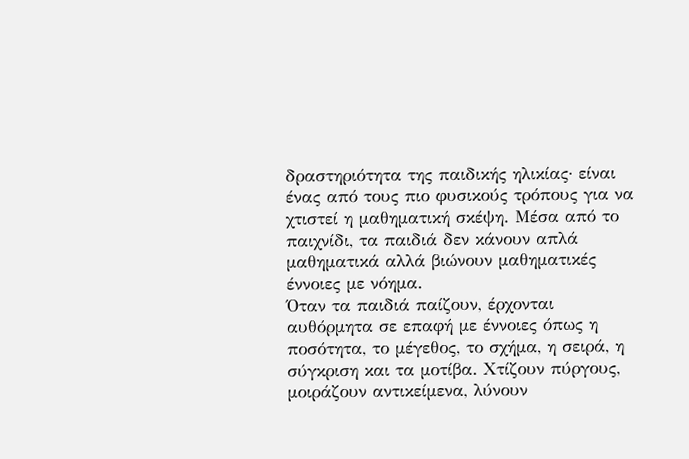δραστηριότητα της παιδικής ηλικίας· είναι ένας από τους πιο φυσικούς τρόπους για να χτιστεί η μαθηματική σκέψη. Μέσα από το παιχνίδι, τα παιδιά δεν κάνουν απλά μαθηματικά αλλά βιώνουν μαθηματικές έννοιες με νόημα.
Όταν τα παιδιά παίζουν, έρχονται αυθόρμητα σε επαφή με έννοιες όπως η ποσότητα, το μέγεθος, το σχήμα, η σειρά, η σύγκριση και τα μοτίβα. Χτίζουν πύργους, μοιράζουν αντικείμενα, λύνουν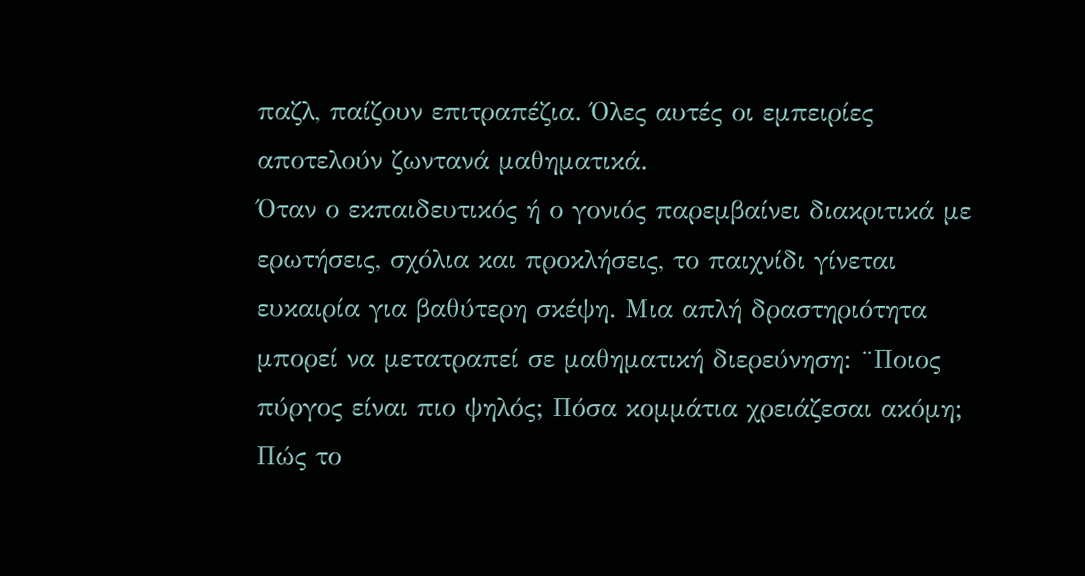παζλ, παίζουν επιτραπέζια. Όλες αυτές οι εμπειρίες αποτελούν ζωντανά μαθηματικά.
Όταν ο εκπαιδευτικός ή ο γονιός παρεμβαίνει διακριτικά με ερωτήσεις, σχόλια και προκλήσεις, το παιχνίδι γίνεται ευκαιρία για βαθύτερη σκέψη. Μια απλή δραστηριότητα μπορεί να μετατραπεί σε μαθηματική διερεύνηση: ¨Ποιος πύργος είναι πιο ψηλός; Πόσα κομμάτια χρειάζεσαι ακόμη; Πώς το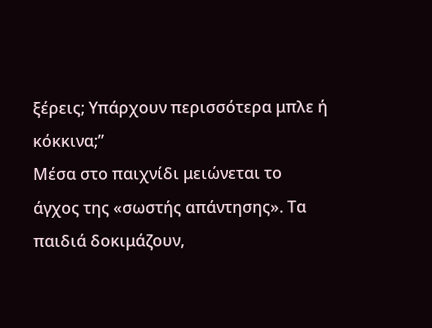ξέρεις; Υπάρχουν περισσότερα μπλε ή κόκκινα;”
Μέσα στο παιχνίδι μειώνεται το άγχος της «σωστής απάντησης». Τα παιδιά δοκιμάζουν,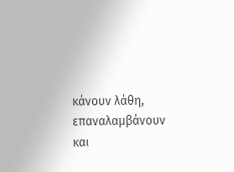κάνουν λάθη, επαναλαμβάνουν και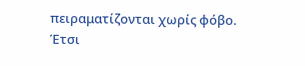πειραματίζονται χωρίς φόβο. Έτσι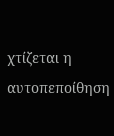χτίζεται η αυτοπεποίθηση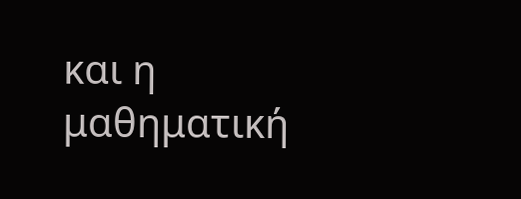και η μαθηματική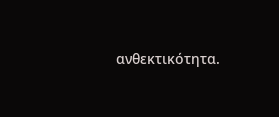ανθεκτικότητα.